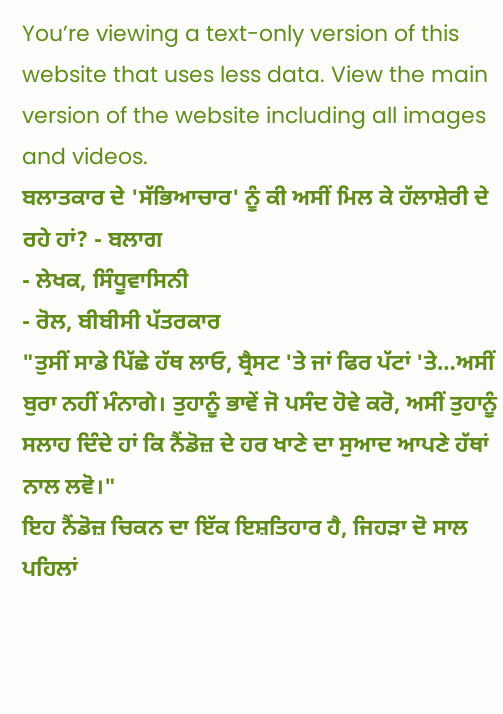You’re viewing a text-only version of this website that uses less data. View the main version of the website including all images and videos.
ਬਲਾਤਕਾਰ ਦੇ 'ਸੱਭਿਆਚਾਰ' ਨੂੰ ਕੀ ਅਸੀਂ ਮਿਲ ਕੇ ਹੱਲਾਸ਼ੇਰੀ ਦੇ ਰਹੇ ਹਾਂ? - ਬਲਾਗ
- ਲੇਖਕ, ਸਿੰਧੂਵਾਸਿਨੀ
- ਰੋਲ, ਬੀਬੀਸੀ ਪੱਤਰਕਾਰ
"ਤੁਸੀਂ ਸਾਡੇ ਪਿੱਛੇ ਹੱਥ ਲਾਓ, ਬ੍ਰੈਸਟ 'ਤੇ ਜਾਂ ਫਿਰ ਪੱਟਾਂ 'ਤੇ…ਅਸੀਂ ਬੁਰਾ ਨਹੀਂ ਮੰਨਾਗੇ। ਤੁਹਾਨੂੰ ਭਾਵੇਂ ਜੋ ਪਸੰਦ ਹੋਵੇ ਕਰੋ, ਅਸੀਂ ਤੁਹਾਨੂੰ ਸਲਾਹ ਦਿੰਦੇ ਹਾਂ ਕਿ ਨੈਂਡੋਜ਼ ਦੇ ਹਰ ਖਾਣੇ ਦਾ ਸੁਆਦ ਆਪਣੇ ਹੱਥਾਂ ਨਾਲ ਲਵੋ।"
ਇਹ ਨੈਂਡੋਜ਼ ਚਿਕਨ ਦਾ ਇੱਕ ਇਸ਼ਤਿਹਾਰ ਹੈ, ਜਿਹੜਾ ਦੋ ਸਾਲ ਪਹਿਲਾਂ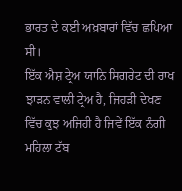ਭਾਰਤ ਦੇ ਕਈ ਅਖ਼ਬਾਰਾਂ ਵਿੱਚ ਛਪਿਆ ਸੀ।
ਇੱਕ ਐਸ਼ ਟ੍ਰੇਅ ਯਾਨਿ ਸਿਗਰੇਟ ਦੀ ਰਾਖ ਝਾੜਨ ਵਾਲੀ ਟ੍ਰੇਅ ਹੈ, ਜਿਹੜੀ ਦੇਖਣ ਵਿੱਚ ਕੁਝ ਅਜਿਹੀ ਹੈ ਜਿਵੇਂ ਇੱਕ ਨੰਗੀ ਮਹਿਲਾ ਟੱਬ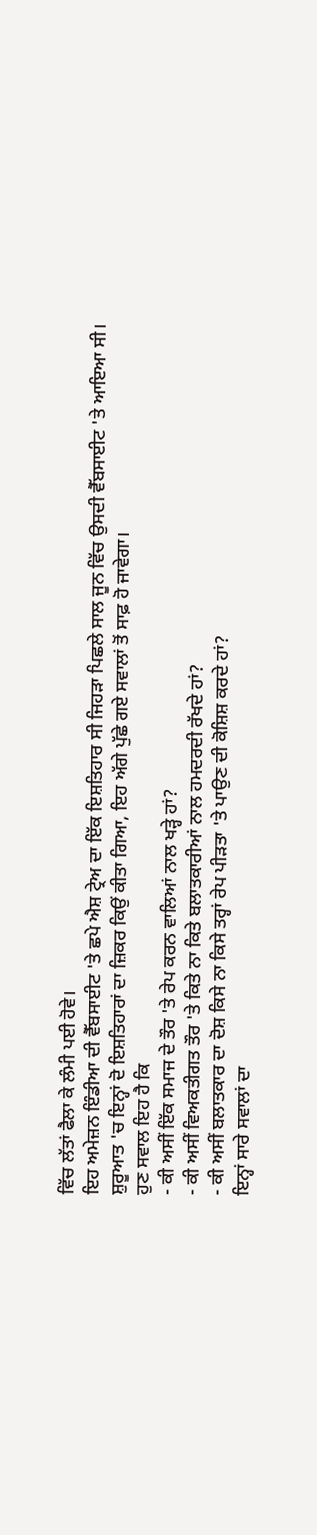ਵਿੱਚ ਲੱਤਾਂ ਫੈਲਾ ਕੇ ਲੰਮੀ ਪਈ ਹੋਵੇ।
ਇਹ ਅਮੇਜ਼ਨ ਇੰਡੀਆ ਦੀ ਵੈੱਬਸਾਈਟ 'ਤੇ ਛਪੇ ਐਸ਼ ਟ੍ਰੇਅ ਦਾ ਇੱਕ ਇਸ਼ਤਿਹਾਰ ਸੀ ਜਿਹੜਾ ਪਿਛਲੇ ਸਾਲ ਜੂਨ ਵਿੱਚ ਉਸਦੀ ਵੈੱਬਸਾਈਟ 'ਤੇ ਆਇਆ ਸੀ।
ਸ਼ੁਰੂਆਤ 'ਚ ਇਨ੍ਹਾਂ ਦੋ ਇਸ਼ਤਿਹਾਰਾਂ ਦਾ ਜ਼ਿਕਰ ਕਿਉਂ ਕੀਤਾ ਗਿਆ, ਇਹ ਅੱਗੇ ਪੁੱਛੇ ਗਏ ਸਵਾਲਾਂ ਤੋਂ ਸਾਫ਼ ਹੋ ਜਾਵੇਗਾ।
ਹੁਣ ਸਵਾਲ ਇਹ ਹੈ ਕਿ
- ਕੀ ਅਸੀਂ ਇੱਕ ਸਮਾਜ ਦੇ ਤੌਰ 'ਤੇ ਰੇਪ ਕਰਨ ਵਾਲਿਆਂ ਨਾਲ ਖੜ੍ਹੇ ਹਾਂ?
- ਕੀ ਅਸੀਂ ਵਿਅਕਤੀਗਤ ਤੌਰ 'ਤੇ ਕਿਤੇ ਨਾ ਕਿਤੇ ਬਲਾਤਕਾਰੀਆਂ ਨਾਲ ਹਮਦਰਦੀ ਰੱਖਦੇ ਹਾਂ?
- ਕੀ ਅਸੀਂ ਬਲਾਤਕਾਰ ਦਾ ਦੋਸ਼ ਕਿਸੇ ਨਾ ਕਿਸੇ ਤਰ੍ਹਾਂ ਰੇਪ ਪੀੜਤਾ 'ਤੇ ਪਾਉਣ ਦੀ ਕੋਸ਼ਿਸ਼ ਕਰਦੇ ਹਾਂ?
ਇਨ੍ਹਾਂ ਸਾਰੇ ਸਵਾਲਾਂ ਦਾ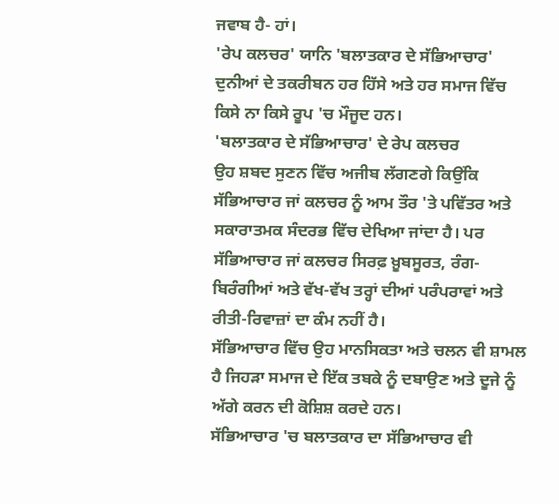ਜਵਾਬ ਹੈ- ਹਾਂ।
'ਰੇਪ ਕਲਚਰ' ਯਾਨਿ 'ਬਲਾਤਕਾਰ ਦੇ ਸੱਭਿਆਚਾਰ' ਦੁਨੀਆਂ ਦੇ ਤਕਰੀਬਨ ਹਰ ਹਿੱਸੇ ਅਤੇ ਹਰ ਸਮਾਜ ਵਿੱਚ ਕਿਸੇ ਨਾ ਕਿਸੇ ਰੂਪ 'ਚ ਮੌਜੂਦ ਹਨ।
'ਬਲਾਤਕਾਰ ਦੇ ਸੱਭਿਆਚਾਰ' ਦੇ ਰੇਪ ਕਲਚਰ
ਉਹ ਸ਼ਬਦ ਸੁਣਨ ਵਿੱਚ ਅਜੀਬ ਲੱਗਣਗੇ ਕਿਉਂਕਿ ਸੱਭਿਆਚਾਰ ਜਾਂ ਕਲਚਰ ਨੂੰ ਆਮ ਤੌਰ 'ਤੇ ਪਵਿੱਤਰ ਅਤੇ ਸਕਾਰਾਤਮਕ ਸੰਦਰਭ ਵਿੱਚ ਦੇਖਿਆ ਜਾਂਦਾ ਹੈ। ਪਰ ਸੱਭਿਆਚਾਰ ਜਾਂ ਕਲਚਰ ਸਿਰਫ਼ ਖ਼ੂਬਸੂਰਤ, ਰੰਗ-ਬਿਰੰਗੀਆਂ ਅਤੇ ਵੱਖ-ਵੱਖ ਤਰ੍ਹਾਂ ਦੀਆਂ ਪਰੰਪਰਾਵਾਂ ਅਤੇ ਰੀਤੀ-ਰਿਵਾਜ਼ਾਂ ਦਾ ਕੰਮ ਨਹੀਂ ਹੈ।
ਸੱਭਿਆਚਾਰ ਵਿੱਚ ਉਹ ਮਾਨਸਿਕਤਾ ਅਤੇ ਚਲਨ ਵੀ ਸ਼ਾਮਲ ਹੈ ਜਿਹੜਾ ਸਮਾਜ ਦੇ ਇੱਕ ਤਬਕੇ ਨੂੰ ਦਬਾਉਣ ਅਤੇ ਦੂਜੇ ਨੂੰ ਅੱਗੇ ਕਰਨ ਦੀ ਕੋਸ਼ਿਸ਼ ਕਰਦੇ ਹਨ।
ਸੱਭਿਆਚਾਰ 'ਚ ਬਲਾਤਕਾਰ ਦਾ ਸੱਭਿਆਚਾਰ ਵੀ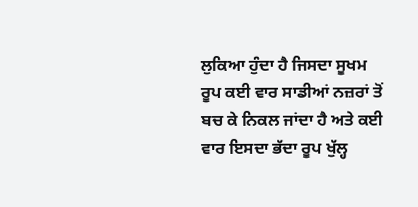ਲੁਕਿਆ ਹੁੰਦਾ ਹੈ ਜਿਸਦਾ ਸੂਖਮ ਰੂਪ ਕਈ ਵਾਰ ਸਾਡੀਆਂ ਨਜ਼ਰਾਂ ਤੋਂ ਬਚ ਕੇ ਨਿਕਲ ਜਾਂਦਾ ਹੈ ਅਤੇ ਕਈ ਵਾਰ ਇਸਦਾ ਭੱਦਾ ਰੂਪ ਖੁੱਲ੍ਹ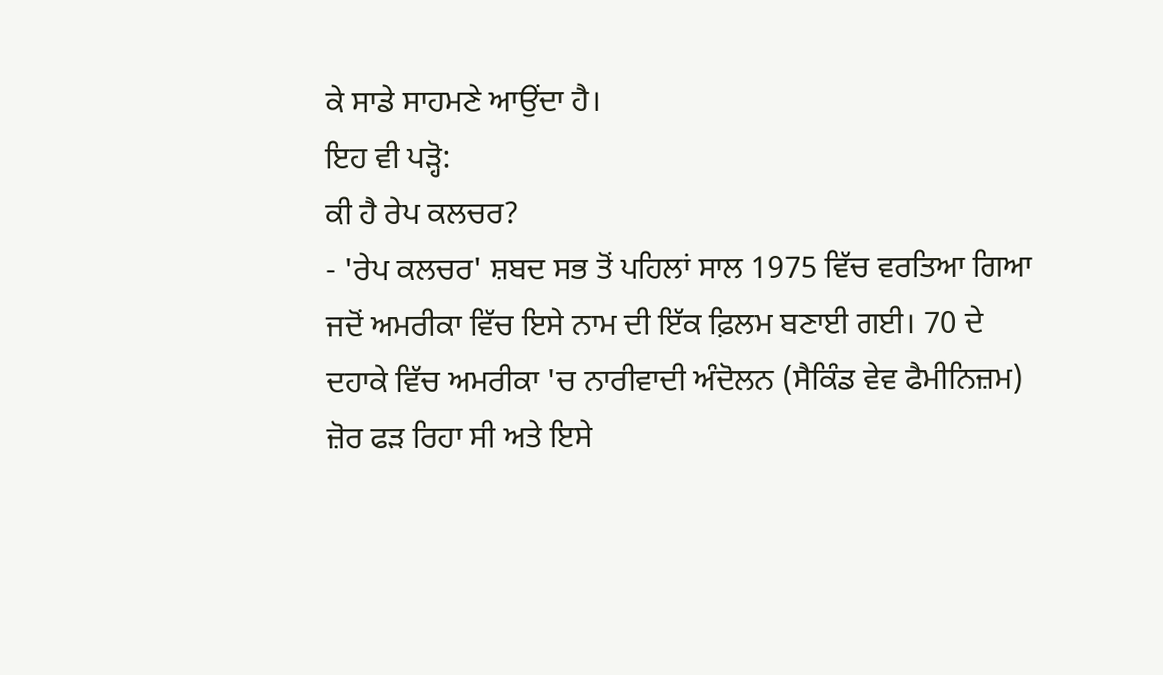ਕੇ ਸਾਡੇ ਸਾਹਮਣੇ ਆਉਂਦਾ ਹੈ।
ਇਹ ਵੀ ਪੜ੍ਹੋ:
ਕੀ ਹੈ ਰੇਪ ਕਲਚਰ?
- 'ਰੇਪ ਕਲਚਰ' ਸ਼ਬਦ ਸਭ ਤੋਂ ਪਹਿਲਾਂ ਸਾਲ 1975 ਵਿੱਚ ਵਰਤਿਆ ਗਿਆ ਜਦੋਂ ਅਮਰੀਕਾ ਵਿੱਚ ਇਸੇ ਨਾਮ ਦੀ ਇੱਕ ਫ਼ਿਲਮ ਬਣਾਈ ਗਈ। 70 ਦੇ ਦਹਾਕੇ ਵਿੱਚ ਅਮਰੀਕਾ 'ਚ ਨਾਰੀਵਾਦੀ ਅੰਦੋਲਨ (ਸੈਕਿੰਡ ਵੇਵ ਫੈਮੀਨਿਜ਼ਮ) ਜ਼ੋਰ ਫੜ ਰਿਹਾ ਸੀ ਅਤੇ ਇਸੇ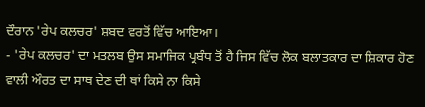ਦੌਰਾਨ 'ਰੇਪ ਕਲਚਰ' ਸ਼ਬਦ ਵਰਤੋਂ ਵਿੱਚ ਆਇਆ।
- 'ਰੇਪ ਕਲਚਰ' ਦਾ ਮਤਲਬ ਉਸ ਸਮਾਜਿਕ ਪ੍ਰਬੰਧ ਤੋਂ ਹੈ ਜਿਸ ਵਿੱਚ ਲੋਕ ਬਲਾਤਕਾਰ ਦਾ ਸ਼ਿਕਾਰ ਹੋਣ ਵਾਲੀ ਔਰਤ ਦਾ ਸਾਥ ਦੇਣ ਦੀ ਥਾਂ ਕਿਸੇ ਨਾ ਕਿਸੇ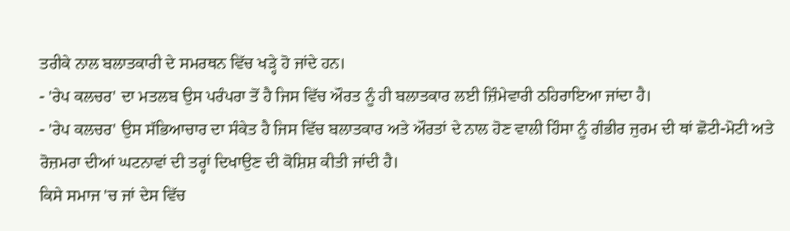ਤਰੀਕੇ ਨਾਲ ਬਲਾਤਕਾਰੀ ਦੇ ਸਮਰਥਨ ਵਿੱਚ ਖੜ੍ਹੇ ਹੋ ਜਾਂਦੇ ਹਨ।
- 'ਰੇਪ ਕਲਚਰ' ਦਾ ਮਤਲਬ ਉਸ ਪਰੰਪਰਾ ਤੋਂ ਹੈ ਜਿਸ ਵਿੱਚ ਔਰਤ ਨੂੰ ਹੀ ਬਲਾਤਕਾਰ ਲਈ ਜ਼ਿੰਮੇਵਾਰੀ ਠਹਿਰਾਇਆ ਜਾਂਦਾ ਹੈ।
- 'ਰੇਪ ਕਲਚਰ' ਉਸ ਸੱਭਿਆਚਾਰ ਦਾ ਸੰਕੇਤ ਹੈ ਜਿਸ ਵਿੱਚ ਬਲਾਤਕਾਰ ਅਤੇ ਔਰਤਾਂ ਦੇ ਨਾਲ ਹੋਣ ਵਾਲੀ ਹਿੰਸਾ ਨੂੰ ਗੰਭੀਰ ਜੁਰਮ ਦੀ ਥਾਂ ਛੋਟੀ-ਮੋਟੀ ਅਤੇ ਰੋਜ਼ਮਰਾ ਦੀਆਂ ਘਟਨਾਵਾਂ ਦੀ ਤਰ੍ਹਾਂ ਦਿਖਾਉਣ ਦੀ ਕੋਸ਼ਿਸ਼ ਕੀਤੀ ਜਾਂਦੀ ਹੈ।
ਕਿਸੇ ਸਮਾਜ 'ਚ ਜਾਂ ਦੇਸ ਵਿੱਚ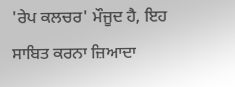'ਰੇਪ ਕਲਚਰ' ਮੌਜੂਦ ਹੈ, ਇਹ ਸਾਬਿਤ ਕਰਨਾ ਜ਼ਿਆਦਾ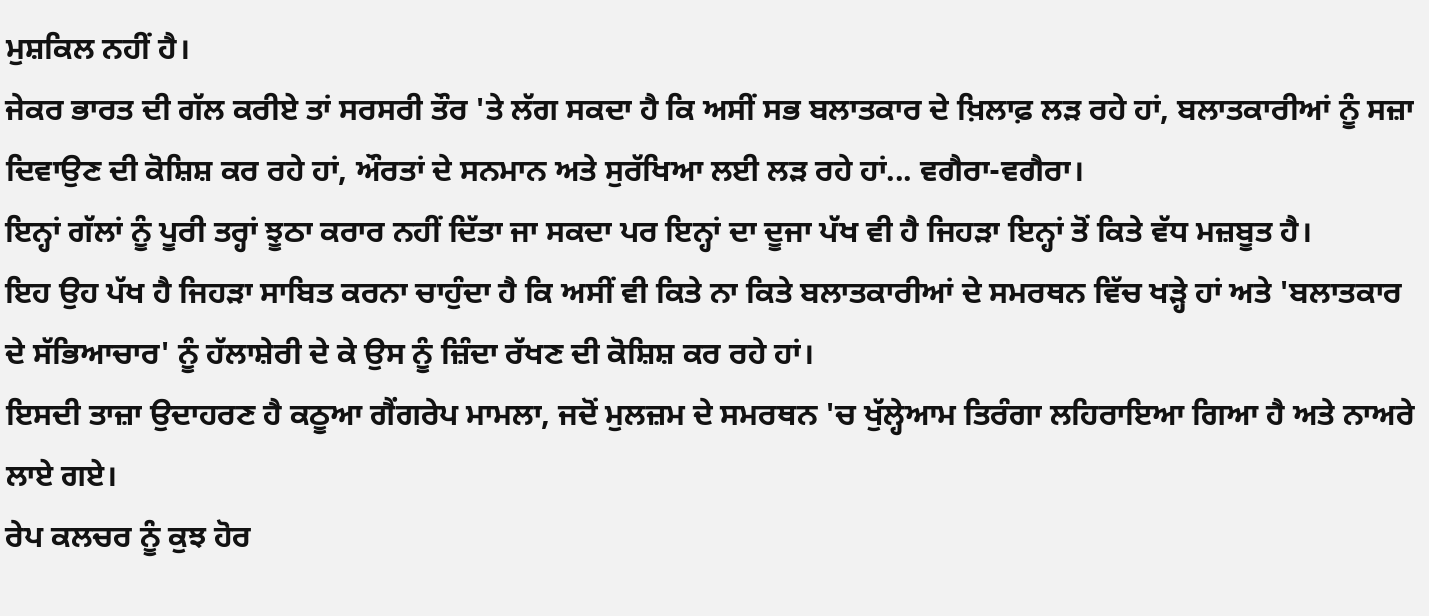ਮੁਸ਼ਕਿਲ ਨਹੀਂ ਹੈ।
ਜੇਕਰ ਭਾਰਤ ਦੀ ਗੱਲ ਕਰੀਏ ਤਾਂ ਸਰਸਰੀ ਤੌਰ 'ਤੇ ਲੱਗ ਸਕਦਾ ਹੈ ਕਿ ਅਸੀਂ ਸਭ ਬਲਾਤਕਾਰ ਦੇ ਖ਼ਿਲਾਫ਼ ਲੜ ਰਹੇ ਹਾਂ, ਬਲਾਤਕਾਰੀਆਂ ਨੂੰ ਸਜ਼ਾ ਦਿਵਾਉਣ ਦੀ ਕੋਸ਼ਿਸ਼ ਕਰ ਰਹੇ ਹਾਂ, ਔਰਤਾਂ ਦੇ ਸਨਮਾਨ ਅਤੇ ਸੁਰੱਖਿਆ ਲਈ ਲੜ ਰਹੇ ਹਾਂ... ਵਗੈਰਾ-ਵਗੈਰਾ।
ਇਨ੍ਹਾਂ ਗੱਲਾਂ ਨੂੰ ਪੂਰੀ ਤਰ੍ਹਾਂ ਝੂਠਾ ਕਰਾਰ ਨਹੀਂ ਦਿੱਤਾ ਜਾ ਸਕਦਾ ਪਰ ਇਨ੍ਹਾਂ ਦਾ ਦੂਜਾ ਪੱਖ ਵੀ ਹੈ ਜਿਹੜਾ ਇਨ੍ਹਾਂ ਤੋਂ ਕਿਤੇ ਵੱਧ ਮਜ਼ਬੂਤ ਹੈ।
ਇਹ ਉਹ ਪੱਖ ਹੈ ਜਿਹੜਾ ਸਾਬਿਤ ਕਰਨਾ ਚਾਹੁੰਦਾ ਹੈ ਕਿ ਅਸੀਂ ਵੀ ਕਿਤੇ ਨਾ ਕਿਤੇ ਬਲਾਤਕਾਰੀਆਂ ਦੇ ਸਮਰਥਨ ਵਿੱਚ ਖੜ੍ਹੇ ਹਾਂ ਅਤੇ 'ਬਲਾਤਕਾਰ ਦੇ ਸੱਭਿਆਚਾਰ' ਨੂੰ ਹੱਲਾਸ਼ੇਰੀ ਦੇ ਕੇ ਉਸ ਨੂੰ ਜ਼ਿੰਦਾ ਰੱਖਣ ਦੀ ਕੋਸ਼ਿਸ਼ ਕਰ ਰਹੇ ਹਾਂ।
ਇਸਦੀ ਤਾਜ਼ਾ ਉਦਾਹਰਣ ਹੈ ਕਠੂਆ ਗੈਂਗਰੇਪ ਮਾਮਲਾ, ਜਦੋਂ ਮੁਲਜ਼ਮ ਦੇ ਸਮਰਥਨ 'ਚ ਖੁੱਲ੍ਹੇਆਮ ਤਿਰੰਗਾ ਲਹਿਰਾਇਆ ਗਿਆ ਹੈ ਅਤੇ ਨਾਅਰੇ ਲਾਏ ਗਏ।
ਰੇਪ ਕਲਚਰ ਨੂੰ ਕੁਝ ਹੋਰ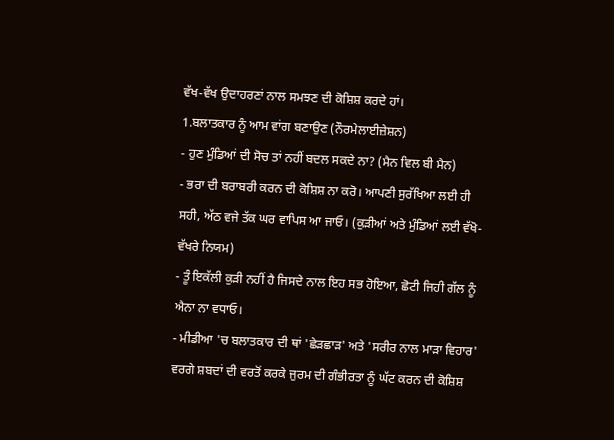ਵੱਖ-ਵੱਖ ਉਦਾਹਰਣਾਂ ਨਾਲ ਸਮਝਣ ਦੀ ਕੋਸ਼ਿਸ਼ ਕਰਦੇ ਹਾਂ।
1.ਬਲਾਤਕਾਰ ਨੂੰ ਆਮ ਵਾਂਗ ਬਣਾਉਣ (ਨੌਰਮੇਲਾਈਜ਼ੇਸ਼ਨ)
- ਹੁਣ ਮੁੰਡਿਆਂ ਦੀ ਸੋਚ ਤਾਂ ਨਹੀਂ ਬਦਲ ਸਕਦੇ ਨਾ? (ਮੈਨ ਵਿਲ ਬੀ ਮੈਨ)
- ਭਰਾ ਦੀ ਬਰਾਬਰੀ ਕਰਨ ਦੀ ਕੋਸ਼ਿਸ਼ ਨਾ ਕਰੋ। ਆਪਣੀ ਸੁਰੱਖਿਆ ਲਈ ਹੀ ਸਹੀ, ਅੱਠ ਵਜੇ ਤੱਕ ਘਰ ਵਾਪਿਸ ਆ ਜਾਓ। (ਕੁੜੀਆਂ ਅਤੇ ਮੁੰਡਿਆਂ ਲਈ ਵੱਖੋ-ਵੱਖਰੇ ਨਿਯਮ)
- ਤੂੰ ਇਕੱਲੀ ਕੁੜੀ ਨਹੀਂ ਹੈ ਜਿਸਦੇ ਨਾਲ ਇਹ ਸਭ ਹੋਇਆ, ਛੋਟੀ ਜਿਹੀ ਗੱਲ ਨੂੰ ਐਨਾ ਨਾ ਵਧਾਓ।
- ਮੀਡੀਆ 'ਚ ਬਲਾਤਕਾਰ ਦੀ ਥਾਂ 'ਛੇੜਛਾੜ' ਅਤੇ 'ਸਰੀਰ ਨਾਲ ਮਾੜਾ ਵਿਹਾਰ' ਵਰਗੇ ਸ਼ਬਦਾਂ ਦੀ ਵਰਤੋਂ ਕਰਕੇ ਜੁਰਮ ਦੀ ਗੰਭੀਰਤਾ ਨੂੰ ਘੱਟ ਕਰਨ ਦੀ ਕੋਸ਼ਿਸ਼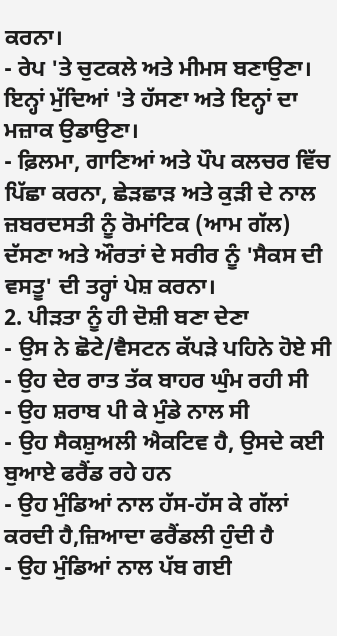ਕਰਨਾ।
- ਰੇਪ 'ਤੇ ਚੁਟਕਲੇ ਅਤੇ ਮੀਮਸ ਬਣਾਉਣਾ। ਇਨ੍ਹਾਂ ਮੁੱਦਿਆਂ 'ਤੇ ਹੱਸਣਾ ਅਤੇ ਇਨ੍ਹਾਂ ਦਾ ਮਜ਼ਾਕ ਉਡਾਉਣਾ।
- ਫ਼ਿਲਮਾ, ਗਾਣਿਆਂ ਅਤੇ ਪੌਪ ਕਲਚਰ ਵਿੱਚ ਪਿੱਛਾ ਕਰਨਾ, ਛੇੜਛਾੜ ਅਤੇ ਕੁੜੀ ਦੇ ਨਾਲ ਜ਼ਬਰਦਸਤੀ ਨੂੰ ਰੋਮਾਂਟਿਕ (ਆਮ ਗੱਲ) ਦੱਸਣਾ ਅਤੇ ਔਰਤਾਂ ਦੇ ਸਰੀਰ ਨੂੰ 'ਸੈਕਸ ਦੀ ਵਸਤੂ' ਦੀ ਤਰ੍ਹਾਂ ਪੇਸ਼ ਕਰਨਾ।
2. ਪੀੜਤਾ ਨੂੰ ਹੀ ਦੋਸ਼ੀ ਬਣਾ ਦੇਣਾ
- ਉਸ ਨੇ ਛੋਟੇ/ਵੈਸਟਨ ਕੱਪੜੇ ਪਹਿਨੇ ਹੋਏ ਸੀ
- ਉਹ ਦੇਰ ਰਾਤ ਤੱਕ ਬਾਹਰ ਘੁੰਮ ਰਹੀ ਸੀ
- ਉਹ ਸ਼ਰਾਬ ਪੀ ਕੇ ਮੁੰਡੇ ਨਾਲ ਸੀ
- ਉਹ ਸੈਕਸ਼ੁਅਲੀ ਐਕਟਿਵ ਹੈ, ਉਸਦੇ ਕਈ ਬੁਆਏ ਫਰੈਂਡ ਰਹੇ ਹਨ
- ਉਹ ਮੁੰਡਿਆਂ ਨਾਲ ਹੱਸ-ਹੱਸ ਕੇ ਗੱਲਾਂ ਕਰਦੀ ਹੈ,ਜ਼ਿਆਦਾ ਫਰੈਂਡਲੀ ਹੁੰਦੀ ਹੈ
- ਉਹ ਮੁੰਡਿਆਂ ਨਾਲ ਪੱਬ ਗਈ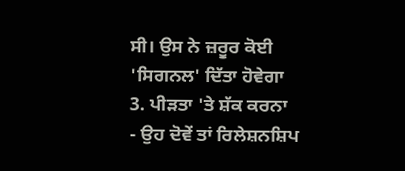ਸੀ। ਉਸ ਨੇ ਜ਼ਰੂਰ ਕੋਈ 'ਸਿਗਨਲ' ਦਿੱਤਾ ਹੋਵੇਗਾ
3. ਪੀੜਤਾ 'ਤੇ ਸ਼ੱਕ ਕਰਨਾ
- ਉਹ ਦੋਵੇਂ ਤਾਂ ਰਿਲੇਸ਼ਨਸ਼ਿਪ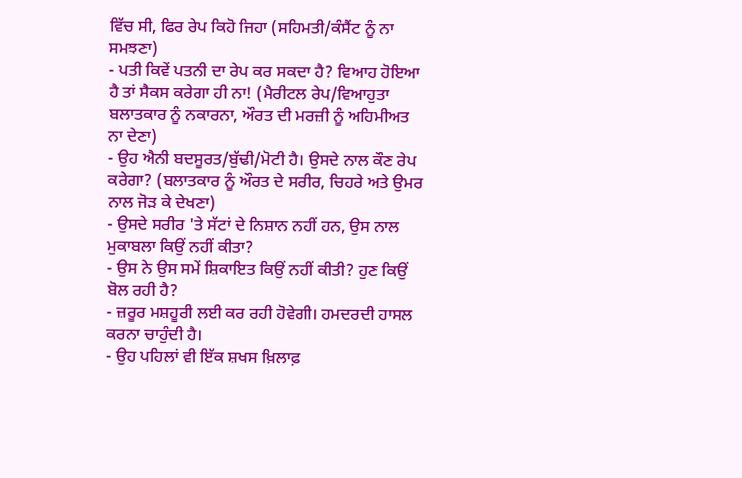ਵਿੱਚ ਸੀ, ਫਿਰ ਰੇਪ ਕਿਹੋ ਜਿਹਾ (ਸਹਿਮਤੀ/ਕੰਸੈਂਟ ਨੂੰ ਨਾ ਸਮਝਣਾ)
- ਪਤੀ ਕਿਵੇਂ ਪਤਨੀ ਦਾ ਰੇਪ ਕਰ ਸਕਦਾ ਹੈ? ਵਿਆਹ ਹੋਇਆ ਹੈ ਤਾਂ ਸੈਕਸ ਕਰੇਗਾ ਹੀ ਨਾ! (ਮੈਰੀਟਲ ਰੇਪ/ਵਿਆਹੁਤਾ ਬਲਾਤਕਾਰ ਨੂੰ ਨਕਾਰਨਾ, ਔਰਤ ਦੀ ਮਰਜ਼ੀ ਨੂੰ ਅਹਿਮੀਅਤ ਨਾ ਦੇਣਾ)
- ਉਹ ਐਨੀ ਬਦਸੂਰਤ/ਬੁੱਢੀ/ਮੋਟੀ ਹੈ। ਉਸਦੇ ਨਾਲ ਕੌਣ ਰੇਪ ਕਰੇਗਾ? (ਬਲਾਤਕਾਰ ਨੂੰ ਔਰਤ ਦੇ ਸਰੀਰ, ਚਿਹਰੇ ਅਤੇ ਉਮਰ ਨਾਲ ਜੋੜ ਕੇ ਦੇਖਣਾ)
- ਉਸਦੇ ਸਰੀਰ 'ਤੇ ਸੱਟਾਂ ਦੇ ਨਿਸ਼ਾਨ ਨਹੀਂ ਹਨ, ਉਸ ਨਾਲ ਮੁਕਾਬਲਾ ਕਿਉਂ ਨਹੀਂ ਕੀਤਾ?
- ਉਸ ਨੇ ਉਸ ਸਮੇਂ ਸ਼ਿਕਾਇਤ ਕਿਉਂ ਨਹੀਂ ਕੀਤੀ? ਹੁਣ ਕਿਉਂ ਬੋਲ ਰਹੀ ਹੈ?
- ਜ਼ਰੂਰ ਮਸ਼ਹੂਰੀ ਲਈ ਕਰ ਰਹੀ ਹੋਵੇਗੀ। ਹਮਦਰਦੀ ਹਾਸਲ ਕਰਨਾ ਚਾਹੁੰਦੀ ਹੈ।
- ਉਹ ਪਹਿਲਾਂ ਵੀ ਇੱਕ ਸ਼ਖਸ ਖ਼ਿਲਾਫ਼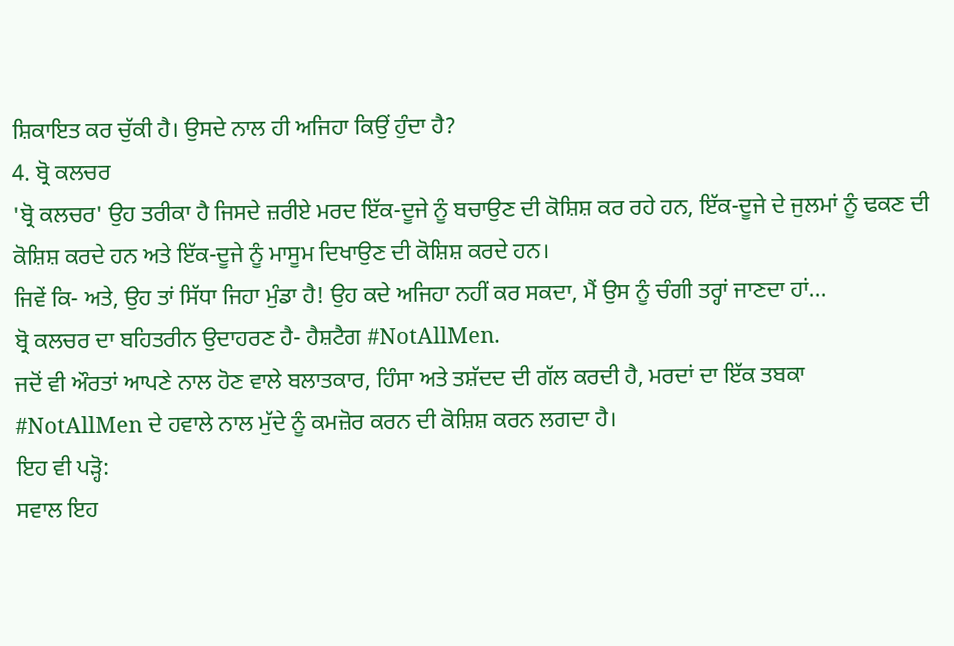ਸ਼ਿਕਾਇਤ ਕਰ ਚੁੱਕੀ ਹੈ। ਉਸਦੇ ਨਾਲ ਹੀ ਅਜਿਹਾ ਕਿਉਂ ਹੁੰਦਾ ਹੈ?
4. ਬ੍ਰੋ ਕਲਚਰ
'ਬ੍ਰੋ ਕਲਚਰ' ਉਹ ਤਰੀਕਾ ਹੈ ਜਿਸਦੇ ਜ਼ਰੀਏ ਮਰਦ ਇੱਕ-ਦੂਜੇ ਨੂੰ ਬਚਾਉਣ ਦੀ ਕੋਸ਼ਿਸ਼ ਕਰ ਰਹੇ ਹਨ, ਇੱਕ-ਦੂਜੇ ਦੇ ਜੁਲਮਾਂ ਨੂੰ ਢਕਣ ਦੀ ਕੋਸ਼ਿਸ਼ ਕਰਦੇ ਹਨ ਅਤੇ ਇੱਕ-ਦੂਜੇ ਨੂੰ ਮਾਸੂਮ ਦਿਖਾਉਣ ਦੀ ਕੋਸ਼ਿਸ਼ ਕਰਦੇ ਹਨ।
ਜਿਵੇਂ ਕਿ- ਅਤੇ, ਉਹ ਤਾਂ ਸਿੱਧਾ ਜਿਹਾ ਮੁੰਡਾ ਹੈ! ਉਹ ਕਦੇ ਅਜਿਹਾ ਨਹੀਂ ਕਰ ਸਕਦਾ, ਮੈਂ ਉਸ ਨੂੰ ਚੰਗੀ ਤਰ੍ਹਾਂ ਜਾਣਦਾ ਹਾਂ...
ਬ੍ਰੋ ਕਲਚਰ ਦਾ ਬਹਿਤਰੀਨ ਉਦਾਹਰਣ ਹੈ- ਹੈਸ਼ਟੈਗ #NotAllMen.
ਜਦੋਂ ਵੀ ਔਰਤਾਂ ਆਪਣੇ ਨਾਲ ਹੋਣ ਵਾਲੇ ਬਲਾਤਕਾਰ, ਹਿੰਸਾ ਅਤੇ ਤਸ਼ੱਦਦ ਦੀ ਗੱਲ ਕਰਦੀ ਹੈ, ਮਰਦਾਂ ਦਾ ਇੱਕ ਤਬਕਾ #NotAllMen ਦੇ ਹਵਾਲੇ ਨਾਲ ਮੁੱਦੇ ਨੂੰ ਕਮਜ਼ੋਰ ਕਰਨ ਦੀ ਕੋਸ਼ਿਸ਼ ਕਰਨ ਲਗਦਾ ਹੈ।
ਇਹ ਵੀ ਪੜ੍ਹੋ:
ਸਵਾਲ ਇਹ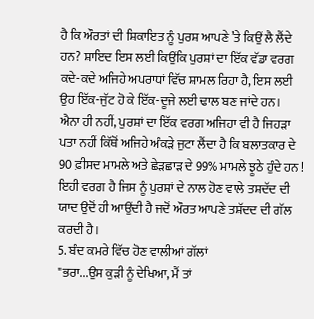ਹੈ ਕਿ ਔਰਤਾਂ ਦੀ ਸ਼ਿਕਾਇਤ ਨੂੰ ਪੁਰਸ਼ ਆਪਣੇ ’ਤੇ ਕਿਉਂ ਲੈ ਲੈਂਦੇ ਹਨ? ਸ਼ਾਇਦ ਇਸ ਲਈ ਕਿਉਂਕਿ ਪੁਰਸ਼ਾਂ ਦਾ ਇੱਕ ਵੱਡਾ ਵਰਗ ਕਦੇ-ਕਦੇ ਅਜਿਹੇ ਅਪਰਾਧਾਂ ਵਿੱਚ ਸ਼ਾਮਲ ਰਿਹਾ ਹੈ, ਇਸ ਲਈ ਉਹ ਇੱਕ-ਜੁੱਟ ਹੋ ਕੇ ਇੱਕ-ਦੂਜੇ ਲਈ ਢਾਲ ਬਣ ਜਾਂਦੇ ਹਨ।
ਐਨਾ ਹੀ ਨਹੀਂ, ਪੁਰਸ਼ਾਂ ਦਾ ਇੱਕ ਵਰਗ ਅਜਿਹਾ ਵੀ ਹੈ ਜਿਹੜਾ ਪਤਾ ਨਹੀਂ ਕਿੱਥੋਂ ਅਜਿਹੇ ਅੰਕੜੇ ਜੁਟਾ ਲੈਂਦਾ ਹੈ ਕਿ ਬਲਾਤਕਾਰ ਦੇ 90 ਫ਼ੀਸਦ ਮਾਮਲੇ ਅਤੇ ਛੇੜਛਾੜ ਦੇ 99% ਮਾਮਲੇ ਝੂਠੇ ਹੁੰਦੇ ਹਨ !
ਇਹੀ ਵਰਗ ਹੈ ਜਿਸ ਨੂੰ ਪੁਰਸ਼ਾਂ ਦੇ ਨਾਲ ਹੋਣ ਵਾਲੇ ਤਸ਼ਦੱਦ ਦੀ ਯਾਦ ਉਦੋਂ ਹੀ ਆਉਂਦੀ ਹੈ ਜਦੋਂ ਔਰਤ ਆਪਣੇ ਤਸ਼ੱਦਦ ਦੀ ਗੱਲ ਕਰਦੀ ਹੈ।
5. ਬੰਦ ਕਮਰੇ ਵਿੱਚ ਹੋਣ ਵਾਲੀਆਂ ਗੱਲਾਂ
"ਭਰਾ...ਉਸ ਕੁੜੀ ਨੂੰ ਦੇਖਿਆ, ਮੈਂ ਤਾਂ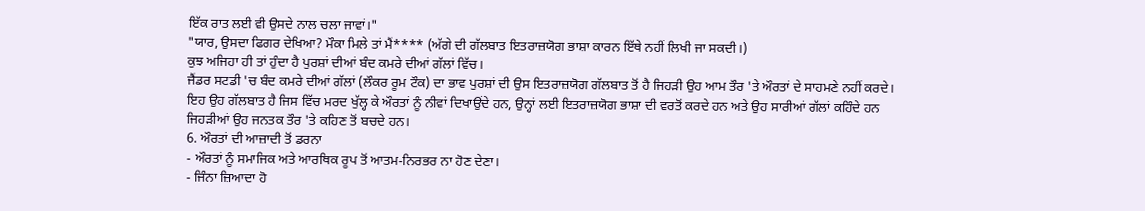ਇੱਕ ਰਾਤ ਲਈ ਵੀ ਉਸਦੇ ਨਾਲ ਚਲਾ ਜਾਵਾਂ।"
"ਯਾਰ, ਉਸਦਾ ਫਿਗਰ ਦੇਖਿਆ? ਮੌਕਾ ਮਿਲੇ ਤਾਂ ਮੈਂ**** (ਅੱਗੇ ਦੀ ਗੱਲਬਾਤ ਇਤਰਾਜ਼ਯੋਗ ਭਾਸ਼ਾ ਕਾਰਨ ਇੱਥੇ ਨਹੀਂ ਲਿਖੀ ਜਾ ਸਕਦੀ।)
ਕੁਝ ਅਜਿਹਾ ਹੀ ਤਾਂ ਹੁੰਦਾ ਹੈ ਪੁਰਸ਼ਾਂ ਦੀਆਂ ਬੰਦ ਕਮਰੇ ਦੀਆਂ ਗੱਲਾਂ ਵਿੱਚ।
ਜੈਂਡਰ ਸਟਡੀ 'ਚ ਬੰਦ ਕਮਰੇ ਦੀਆਂ ਗੱਲਾਂ (ਲੌਕਰ ਰੂਮ ਟੌਕ) ਦਾ ਭਾਵ ਪੁਰਸ਼ਾਂ ਦੀ ਉਸ ਇਤਰਾਜ਼ਯੋਗ ਗੱਲਬਾਤ ਤੋਂ ਹੈ ਜਿਹੜੀ ਉਹ ਆਮ ਤੌਰ 'ਤੇ ਔਰਤਾਂ ਦੇ ਸਾਹਮਣੇ ਨਹੀਂ ਕਰਦੇ।
ਇਹ ਉਹ ਗੱਲਬਾਤ ਹੈ ਜਿਸ ਵਿੱਚ ਮਰਦ ਖੁੱਲ੍ਹ ਕੇ ਔਰਤਾਂ ਨੂੰ ਨੀਵਾਂ ਦਿਖਾਉਂਦੇ ਹਨ, ਉਨ੍ਹਾਂ ਲਈ ਇਤਰਾਜ਼ਯੋਗ ਭਾਸ਼ਾ ਦੀ ਵਰਤੋਂ ਕਰਦੇ ਹਨ ਅਤੇ ਉਹ ਸਾਰੀਆਂ ਗੱਲਾਂ ਕਹਿੰਦੇ ਹਨ ਜਿਹੜੀਆਂ ਉਹ ਜਨਤਕ ਤੌਰ 'ਤੇ ਕਹਿਣ ਤੋਂ ਬਚਦੇ ਹਨ।
6. ਔਰਤਾਂ ਦੀ ਆਜ਼ਾਦੀ ਤੋਂ ਡਰਨਾ
- ਔਰਤਾਂ ਨੂੰ ਸਮਾਜਿਕ ਅਤੇ ਆਰਥਿਕ ਰੂਪ ਤੋਂ ਆਤਮ-ਨਿਰਭਰ ਨਾ ਹੋਣ ਦੇਣਾ।
- ਜਿੰਨਾ ਜ਼ਿਆਦਾ ਹੋ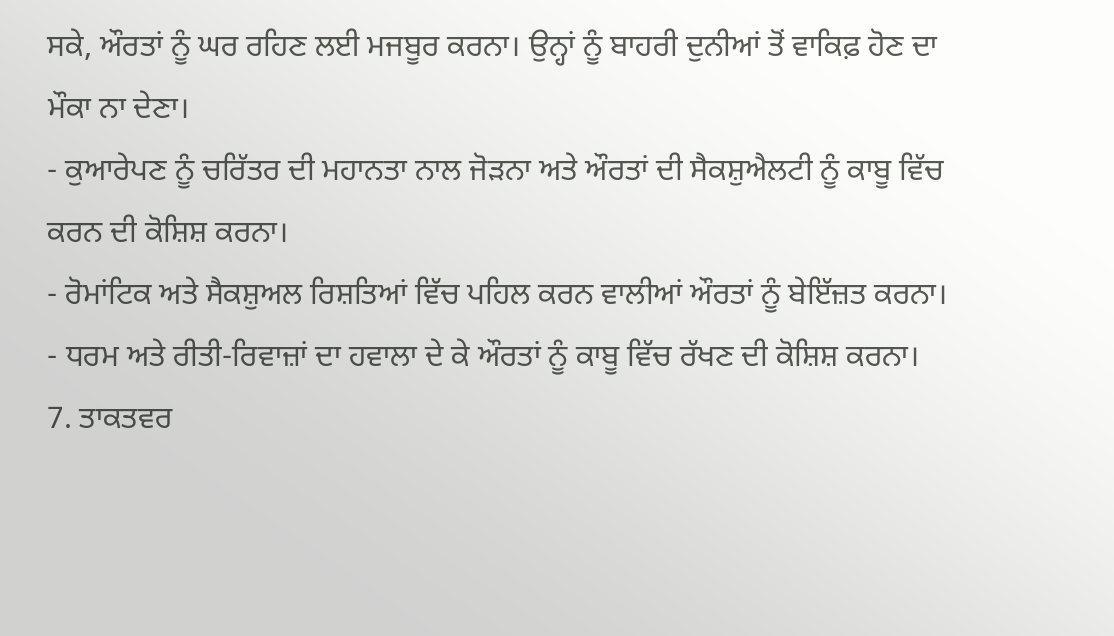ਸਕੇ, ਔਰਤਾਂ ਨੂੰ ਘਰ ਰਹਿਣ ਲਈ ਮਜਬੂਰ ਕਰਨਾ। ਉਨ੍ਹਾਂ ਨੂੰ ਬਾਹਰੀ ਦੁਨੀਆਂ ਤੋਂ ਵਾਕਿਫ਼ ਹੋਣ ਦਾ ਮੌਕਾ ਨਾ ਦੇਣਾ।
- ਕੁਆਰੇਪਣ ਨੂੰ ਚਰਿੱਤਰ ਦੀ ਮਹਾਨਤਾ ਨਾਲ ਜੋੜਨਾ ਅਤੇ ਔਰਤਾਂ ਦੀ ਸੈਕਸ਼ੁਐਲਟੀ ਨੂੰ ਕਾਬੂ ਵਿੱਚ ਕਰਨ ਦੀ ਕੋਸ਼ਿਸ਼ ਕਰਨਾ।
- ਰੋਮਾਂਟਿਕ ਅਤੇ ਸੈਕਸ਼ੁਅਲ ਰਿਸ਼ਤਿਆਂ ਵਿੱਚ ਪਹਿਲ ਕਰਨ ਵਾਲੀਆਂ ਔਰਤਾਂ ਨੂੰ ਬੇਇੱਜ਼ਤ ਕਰਨਾ।
- ਧਰਮ ਅਤੇ ਰੀਤੀ-ਰਿਵਾਜ਼ਾਂ ਦਾ ਹਵਾਲਾ ਦੇ ਕੇ ਔਰਤਾਂ ਨੂੰ ਕਾਬੂ ਵਿੱਚ ਰੱਖਣ ਦੀ ਕੋਸ਼ਿਸ਼ ਕਰਨਾ।
7. ਤਾਕਤਵਰ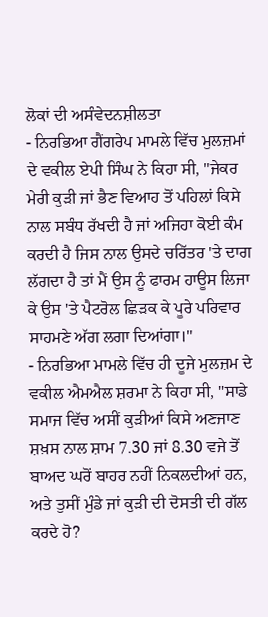ਲੋਕਾਂ ਦੀ ਅਸੰਵੇਦਨਸ਼ੀਲਤਾ
- ਨਿਰਭਿਆ ਗੈਂਗਰੇਪ ਮਾਮਲੇ ਵਿੱਚ ਮੁਲਜ਼ਮਾਂ ਦੇ ਵਕੀਲ ਏਪੀ ਸਿੰਘ ਨੇ ਕਿਹਾ ਸੀ, "ਜੇਕਰ ਮੇਰੀ ਕੁੜੀ ਜਾਂ ਭੈਣ ਵਿਆਹ ਤੋਂ ਪਹਿਲਾਂ ਕਿਸੇ ਨਾਲ ਸਬੰਧ ਰੱਖਦੀ ਹੈ ਜਾਂ ਅਜਿਹਾ ਕੋਈ ਕੰਮ ਕਰਦੀ ਹੈ ਜਿਸ ਨਾਲ ਉਸਦੇ ਚਰਿੱਤਰ 'ਤੇ ਦਾਗ ਲੱਗਦਾ ਹੈ ਤਾਂ ਮੈਂ ਉਸ ਨੂੰ ਫਾਰਮ ਹਾਊਸ ਲਿਜਾ ਕੇ ਉਸ 'ਤੇ ਪੈਟਰੋਲ ਛਿੜਕ ਕੇ ਪੂਰੇ ਪਰਿਵਾਰ ਸਾਹਮਣੇ ਅੱਗ ਲਗਾ ਦਿਆਂਗਾ।"
- ਨਿਰਭਿਆ ਮਾਮਲੇ ਵਿੱਚ ਹੀ ਦੂਜੇ ਮੁਲਜ਼ਮ ਦੇ ਵਕੀਲ ਐਮਐਲ ਸ਼ਰਮਾ ਨੇ ਕਿਹਾ ਸੀ, "ਸਾਡੇ ਸਮਾਜ ਵਿੱਚ ਅਸੀਂ ਕੁੜੀਆਂ ਕਿਸੇ ਅਣਜਾਣ ਸ਼ਖ਼ਸ ਨਾਲ ਸ਼ਾਮ 7.30 ਜਾਂ 8.30 ਵਜੇ ਤੋਂ ਬਾਅਦ ਘਰੋਂ ਬਾਹਰ ਨਹੀਂ ਨਿਕਲਦੀਆਂ ਹਨ, ਅਤੇ ਤੁਸੀਂ ਮੁੰਡੇ ਜਾਂ ਕੁੜੀ ਦੀ ਦੋਸਤੀ ਦੀ ਗੱਲ ਕਰਦੇ ਹੋ?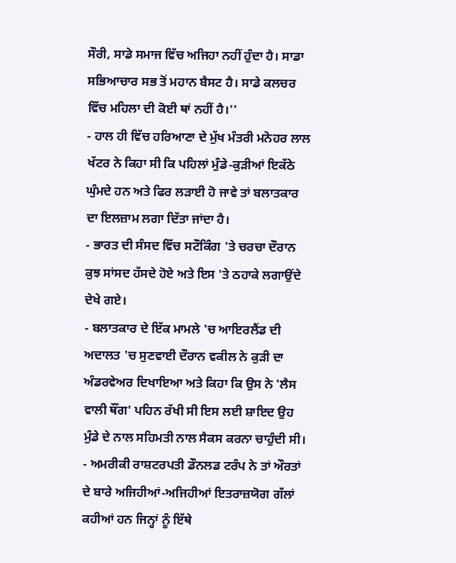ਸੌਰੀ, ਸਾਡੇ ਸਮਾਜ ਵਿੱਚ ਅਜਿਹਾ ਨਹੀਂ ਹੁੰਦਾ ਹੈ। ਸਾਡਾ ਸਭਿਆਚਾਰ ਸਭ ਤੋਂ ਮਹਾਨ ਬੈਸਟ ਹੈ। ਸਾਡੇ ਕਲਚਰ ਵਿੱਚ ਮਹਿਲਾ ਦੀ ਕੋਈ ਥਾਂ ਨਹੀਂ ਹੈ।''
- ਹਾਲ ਹੀ ਵਿੱਚ ਹਰਿਆਣਾ ਦੇ ਮੁੱਖ ਮੰਤਰੀ ਮਨੋਹਰ ਲਾਲ ਖੱਟਰ ਨੇ ਕਿਹਾ ਸੀ ਕਿ ਪਹਿਲਾਂ ਮੁੰਡੇ-ਕੁੜੀਆਂ ਇਕੱਠੇ ਘੁੰਮਦੇ ਹਨ ਅਤੇ ਫਿਰ ਲੜਾਈ ਹੋ ਜਾਵੇ ਤਾਂ ਬਲਾਤਕਾਰ ਦਾ ਇਲਜ਼ਾਮ ਲਗਾ ਦਿੱਤਾ ਜਾਂਦਾ ਹੈ।
- ਭਾਰਤ ਦੀ ਸੰਸਦ ਵਿੱਚ ਸਟੌਕਿੰਗ 'ਤੇ ਚਰਚਾ ਦੌਰਾਨ ਕੁਝ ਸਾਂਸਦ ਹੱਸਦੇ ਹੋਏ ਅਤੇ ਇਸ 'ਤੇ ਠਹਾਕੇ ਲਗਾਉਂਦੇ ਦੇਖੇ ਗਏ।
- ਬਲਾਤਕਾਰ ਦੇ ਇੱਕ ਮਾਮਲੇ 'ਚ ਆਇਰਲੈਂਡ ਦੀ ਅਦਾਲਤ 'ਚ ਸੁਣਵਾਈ ਦੌਰਾਨ ਵਕੀਲ ਨੇ ਕੁੜੀ ਦਾ ਅੰਡਰਵੇਅਰ ਦਿਖਾਇਆ ਅਤੇ ਕਿਹਾ ਕਿ ਉਸ ਨੇ 'ਲੈਸ ਵਾਲੀ ਥੌਂਗ' ਪਹਿਨ ਰੱਖੀ ਸੀ ਇਸ ਲਈ ਸ਼ਾਇਦ ਉਹ ਮੁੰਡੇ ਦੇ ਨਾਲ ਸਹਿਮਤੀ ਨਾਲ ਸੈਕਸ ਕਰਨਾ ਚਾਹੁੰਦੀ ਸੀ।
- ਅਮਰੀਕੀ ਰਾਸ਼ਟਰਪਤੀ ਡੌਨਲਡ ਟਰੰਪ ਨੇ ਤਾਂ ਔਰਤਾਂ ਦੇ ਬਾਰੇ ਅਜਿਹੀਆਂ-ਅਜਿਹੀਆਂ ਇਤਰਾਜ਼ਯੋਗ ਗੱਲਾਂ ਕਹੀਆਂ ਹਨ ਜਿਨ੍ਹਾਂ ਨੂੰ ਇੱਥੇ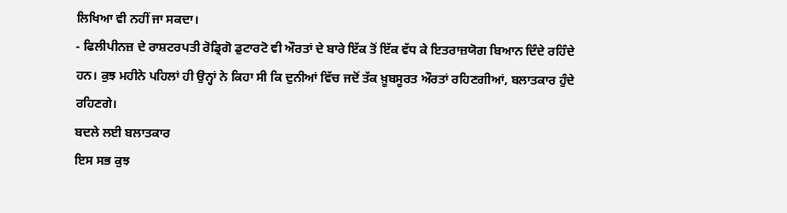ਲਿਖਿਆ ਵੀ ਨਹੀਂ ਜਾ ਸਕਦਾ।
- ਫਿਲੀਪੀਨਜ਼ ਦੇ ਰਾਸ਼ਟਰਪਤੀ ਰੋਡ੍ਰਿਗੋ ਡੁਟਾਰਟੋ ਵੀ ਔਰਤਾਂ ਦੇ ਬਾਰੇ ਇੱਕ ਤੋਂ ਇੱਕ ਵੱਧ ਕੇ ਇਤਰਾਜ਼ਯੋਗ ਬਿਆਨ ਦਿੰਦੇ ਰਹਿੰਦੇ ਹਨ। ਕੁਝ ਮਹੀਨੇ ਪਹਿਲਾਂ ਹੀ ਉਨ੍ਹਾਂ ਨੇ ਕਿਹਾ ਸੀ ਕਿ ਦੁਨੀਆਂ ਵਿੱਚ ਜਦੋਂ ਤੱਕ ਖ਼ੂਬਸੂਰਤ ਔਰਤਾਂ ਰਹਿਣਗੀਆਂ, ਬਲਾਤਕਾਰ ਹੁੰਦੇ ਰਹਿਣਗੇ।
ਬਦਲੇ ਲਈ ਬਲਾਤਕਾਰ
ਇਸ ਸਭ ਕੁਝ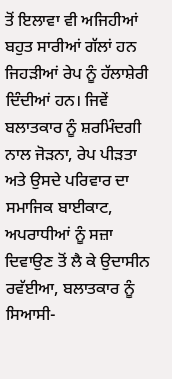ਤੋਂ ਇਲਾਵਾ ਵੀ ਅਜਿਹੀਆਂ ਬਹੁਤ ਸਾਰੀਆਂ ਗੱਲਾਂ ਹਨ ਜਿਹੜੀਆਂ ਰੇਪ ਨੂੰ ਹੱਲਾਸ਼ੇਰੀ ਦਿੰਦੀਆਂ ਹਨ। ਜਿਵੇਂ ਬਲਾਤਕਾਰ ਨੂੰ ਸ਼ਰਮਿੰਦਗੀ ਨਾਲ ਜੋੜਨਾ, ਰੇਪ ਪੀੜਤਾ ਅਤੇ ਉਸਦੇ ਪਰਿਵਾਰ ਦਾ ਸਮਾਜਿਕ ਬਾਈਕਾਟ, ਅਪਰਾਧੀਆਂ ਨੂੰ ਸਜ਼ਾ ਦਿਵਾਉਣ ਤੋਂ ਲੈ ਕੇ ਉਦਾਸੀਨ ਰਵੱਈਆ, ਬਲਾਤਕਾਰ ਨੂੰ ਸਿਆਸੀ-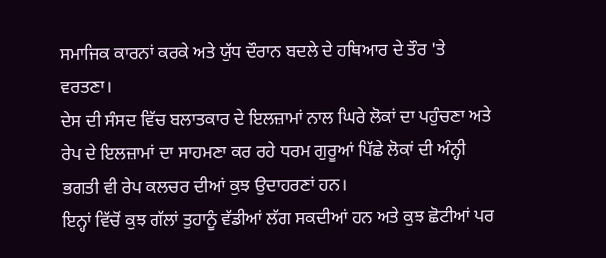ਸਮਾਜਿਕ ਕਾਰਨਾਂ ਕਰਕੇ ਅਤੇ ਯੁੱਧ ਦੌਰਾਨ ਬਦਲੇ ਦੇ ਹਥਿਆਰ ਦੇ ਤੌਰ 'ਤੇ ਵਰਤਣਾ।
ਦੇਸ ਦੀ ਸੰਸਦ ਵਿੱਚ ਬਲਾਤਕਾਰ ਦੇ ਇਲਜ਼ਾਮਾਂ ਨਾਲ ਘਿਰੇ ਲੋਕਾਂ ਦਾ ਪਹੁੰਚਣਾ ਅਤੇ ਰੇਪ ਦੇ ਇਲਜ਼ਾਮਾਂ ਦਾ ਸਾਹਮਣਾ ਕਰ ਰਹੇ ਧਰਮ ਗੁਰੂਆਂ ਪਿੱਛੇ ਲੋਕਾਂ ਦੀ ਅੰਨ੍ਹੀ ਭਗਤੀ ਵੀ ਰੇਪ ਕਲਚਰ ਦੀਆਂ ਕੁਝ ਉਦਾਹਰਣਾਂ ਹਨ।
ਇਨ੍ਹਾਂ ਵਿੱਚੋਂ ਕੁਝ ਗੱਲਾਂ ਤੁਹਾਨੂੰ ਵੱਡੀਆਂ ਲੱਗ ਸਕਦੀਆਂ ਹਨ ਅਤੇ ਕੁਝ ਛੋਟੀਆਂ ਪਰ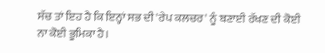ਸੱਚ ਤਾਂ ਇਹ ਹੈ ਕਿ ਇਨ੍ਹਾਂ ਸਭ ਦੀ 'ਰੇਪ ਕਲਚਰ' ਨੂੰ ਬਣਾਈ ਰੱਖਣ ਦੀ ਕੋਈ ਨਾ ਕੋਈ ਭੂਮਿਕਾ ਹੈ।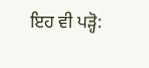ਇਹ ਵੀ ਪੜ੍ਹੋ: